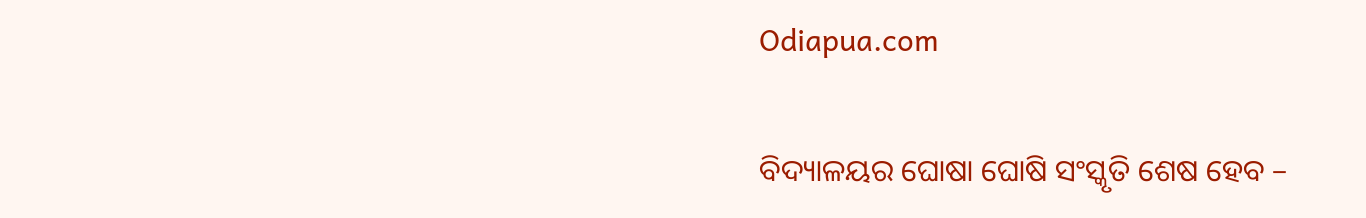Odiapua.com

ବିଦ୍ୟାଳୟର ଘୋଷା ଘୋଷି ସଂସ୍କୃତି ଶେଷ ହେବ –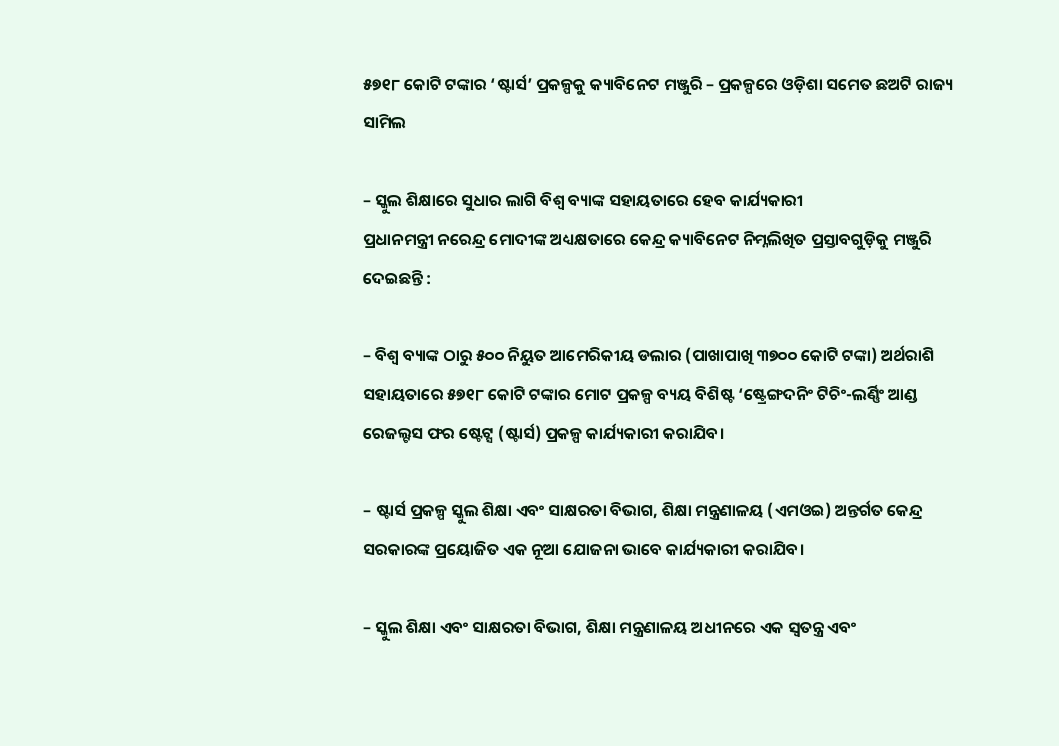୫୭୧୮ କୋଟି ଟଙ୍କାର ‘ଷ୍ଟାର୍ସ’ ପ୍ରକଳ୍ପକୁ କ୍ୟାବିନେଟ ମଞ୍ଜୁରି – ପ୍ରକଳ୍ପରେ ଓଡ଼ିଶା ସମେତ ଛଅଟି ରାଜ୍ୟ ସାମିଲ

– ସ୍କୁଲ ଶିକ୍ଷାରେ ସୁଧାର ଲାଗି ବିଶ୍ୱ ବ୍ୟାଙ୍କ ସହାୟତାରେ ହେବ କାର୍ଯ୍ୟକାରୀ
ପ୍ରଧାନମନ୍ତ୍ରୀ ନରେନ୍ଦ୍ର ମୋଦୀଙ୍କ ଅଧ୍ୟକ୍ଷତାରେ କେନ୍ଦ୍ର କ୍ୟାବିନେଟ ନିମ୍ନଲିଖିତ ପ୍ରସ୍ତାବଗୁଡ଼ିକୁ ମଞ୍ଜୁରି ଦେଇଛନ୍ତି :

– ବିଶ୍ୱ ବ୍ୟାଙ୍କ ଠାରୁ ୫୦୦ ନିୟୁତ ଆମେରିକୀୟ ଡଲାର (ପାଖାପାଖି ୩୭୦୦ କୋଟି ଟଙ୍କା) ଅର୍ଥରାଶି ସହାୟତାରେ ୫୭୧୮ କୋଟି ଟଙ୍କାର ମୋଟ ପ୍ରକଳ୍ପ ବ୍ୟୟ ବିଶିଷ୍ଟ ‘ଷ୍ଟ୍ରେଙ୍ଗଦନିଂ ଟିଚିଂ-ଲର୍ଣ୍ଣିଂ ଆଣ୍ଡ ରେଜଲ୍ଟସ ଫର ଷ୍ଟେଟ୍ସ (ଷ୍ଟାର୍ସ) ପ୍ରକଳ୍ପ କାର୍ଯ୍ୟକାରୀ କରାଯିବ।

– ଷ୍ଟାର୍ସ ପ୍ରକଳ୍ପ ସ୍କୁଲ ଶିକ୍ଷା ଏବଂ ସାକ୍ଷରତା ବିଭାଗ, ଶିକ୍ଷା ମନ୍ତ୍ରଣାଳୟ (ଏମଓଇ) ଅନ୍ତର୍ଗତ କେନ୍ଦ୍ର ସରକାରଙ୍କ ପ୍ରୟୋଜିତ ଏକ ନୂଆ ଯୋଜନା ଭାବେ କାର୍ଯ୍ୟକାରୀ କରାଯିବ।

– ସ୍କୁଲ ଶିକ୍ଷା ଏବଂ ସାକ୍ଷରତା ବିଭାଗ, ଶିକ୍ଷା ମନ୍ତ୍ରଣାଳୟ ଅଧୀନରେ ଏକ ସ୍ୱତନ୍ତ୍ର ଏବଂ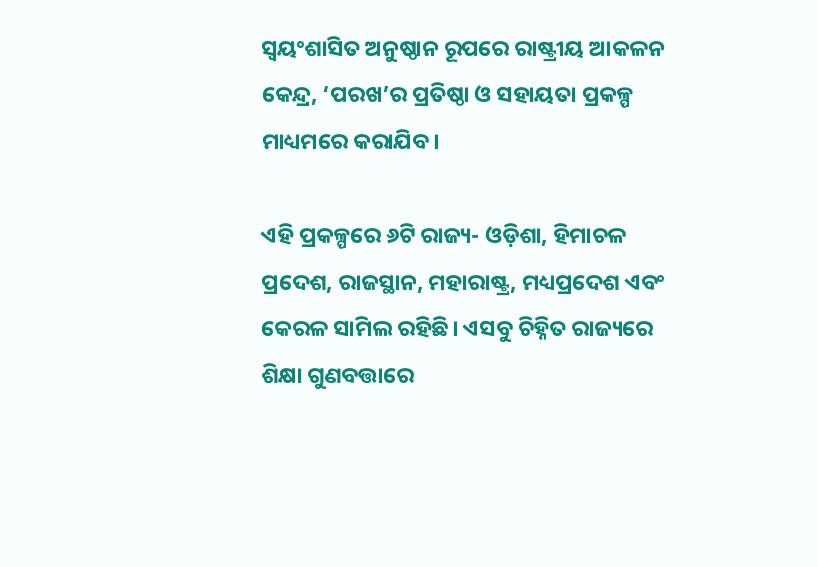ସ୍ୱୟଂଶାସିତ ଅନୁଷ୍ଠାନ ରୂପରେ ରାଷ୍ଟ୍ରୀୟ ଆକଳନ କେନ୍ଦ୍ର, ‘ପରଖ’ର ପ୍ରତିଷ୍ଠା ଓ ସହାୟତା ପ୍ରକଳ୍ପ ମାଧ୍ୟମରେ କରାଯିବ।

ଏହି ପ୍ରକଳ୍ପରେ ୬ଟି ରାଜ୍ୟ- ଓଡ଼ିଶା, ହିମାଚଳ ପ୍ରଦେଶ, ରାଜସ୍ଥାନ, ମହାରାଷ୍ଟ୍ର, ମଧ୍ୟପ୍ରଦେଶ ଏବଂ କେରଳ ସାମିଲ ରହିଛି। ଏସବୁ ଚିହ୍ନିତ ରାଜ୍ୟରେ ଶିକ୍ଷା ଗୁଣବତ୍ତାରେ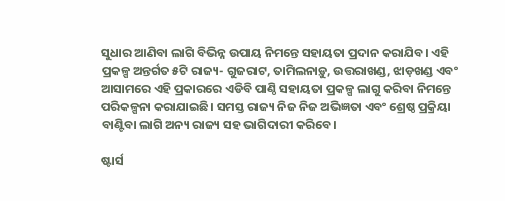ସୁଧାର ଆଣିବା ଲାଗି ବିଭିନ୍ନ ଉପାୟ ନିମନ୍ତେ ସହାୟତା ପ୍ରଦାନ କରାଯିବ। ଏହି ପ୍ରକଳ୍ପ ଅନ୍ତର୍ଗତ ୫ଟି ରାଜ୍ୟ- ଗୁଜରାଟ, ତାମିଲନାଡ଼ୁ, ଉତ୍ତରାଖଣ୍ଡ, ଝାଡ଼ଖଣ୍ଡ ଏବଂ ଆସାମରେ ଏହି ପ୍ରକାରରେ ଏଡିବି ପାଣ୍ଠି ସହାୟତା ପ୍ରକଳ୍ପ ଲାଗୁ କରିବା ନିମନ୍ତେ ପରିକଳ୍ପନା କରାଯାଇଛି। ସମସ୍ତ ରାଜ୍ୟ ନିଜ ନିଜ ଅଭିଜ୍ଞତା ଏବଂ ଶ୍ରେଷ୍ଠ ପ୍ରକ୍ରିୟା ବାଣ୍ଟିବା ଲାଗି ଅନ୍ୟ ରାଜ୍ୟ ସହ ଭାଗିଦାରୀ କରିବେ।

ଷ୍ଟାର୍ସ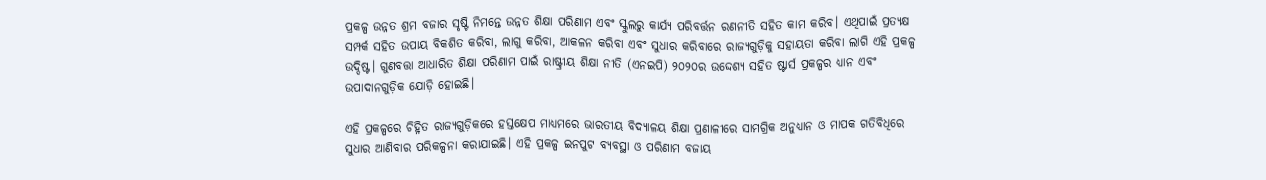ପ୍ରକଳ୍ପ ଉନ୍ନତ ଶ୍ରମ ବଜାର ସୃଷ୍ଟି ନିମନ୍ତେ ଉନ୍ନତ ଶିକ୍ଷା ପରିଣାମ ଏବଂ ସ୍କୁଲରୁ କାର୍ଯ୍ୟ ପରିବର୍ତ୍ତନ ରଣନୀତି ସହିତ କାମ କରିବ। ଏଥିପାଇଁ ପ୍ରତ୍ୟକ୍ଷ ସମ୍ପର୍କ ସହିତ ଉପାୟ ବିକଶିତ କରିବା, ଲାଗୁ କରିବା, ଆକଳନ କରିବା ଏବଂ ସୁଧାର କରିବାରେ ରାଜ୍ୟଗୁଡ଼ିକୁ ସହାୟତା କରିବା ଲାଗି ଏହି ପ୍ରକଳ୍ପ ଉଦ୍ଦିଷ୍ଟ। ଗୁଣବତ୍ତା ଆଧାରିତ ଶିକ୍ଷା ପରିଣାମ ପାଇଁ ରାଷ୍ଟ୍ରୀୟ ଶିକ୍ଷା ନୀତି (ଏନଇପି) ୨୦୨୦ର ଉଦ୍ଦେଶ୍ୟ ସହିତ ଷ୍ଟାର୍ସ ପ୍ରକଳ୍ପର ଧ୍ୟାନ ଏବଂ ଉପାଦାନଗୁଡ଼ିକ ଯୋଡ଼ି ହୋଇଛି।

ଏହି ପ୍ରକଳ୍ପରେ ଚିହ୍ନିତ ରାଜ୍ୟଗୁଡ଼ିକରେ ହସ୍ତକ୍ଷେପ ମାଧ୍ୟମରେ ଭାରତୀୟ ବିଦ୍ୟାଳୟ ଶିକ୍ଷା ପ୍ରଣାଳୀରେ ସାମଗ୍ରିକ ଅନୁଧ୍ୟାନ ଓ ମାପକ ଗତିବିଧିରେ ସୁଧାର ଆଣିବାର ପରିକଳ୍ପନା କରାଯାଇଛି। ଏହି ପ୍ରକଳ୍ପ ଇନପୁଟ ବ୍ୟବସ୍ଥା ଓ ପରିଣାମ ବଜାୟ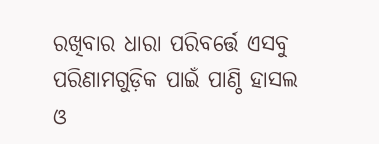ରଖିବାର ଧାରା ପରିବର୍ତ୍ତେ ଏସବୁ ପରିଣାମଗୁଡ଼ିକ ପାଇଁ ପାଣ୍ଠି ହାସଲ ଓ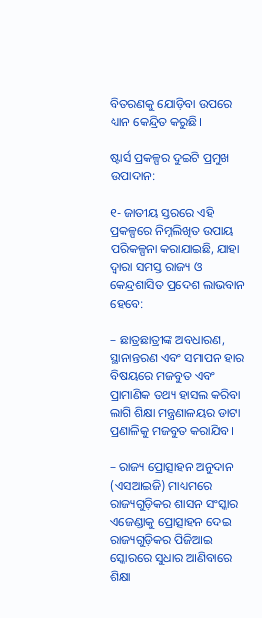ବିତରଣକୁ ଯୋଡ଼ିବା ଉପରେ ଧ୍ୟାନ କେନ୍ଦ୍ରିତ କରୁଛି।

ଷ୍ଟାର୍ସ ପ୍ରକଳ୍ପର ଦୁଇଟି ପ୍ରମୁଖ ଉପାଦାନ:

୧- ଜାତୀୟ ସ୍ତରରେ ଏହି ପ୍ରକଳ୍ପରେ ନିମ୍ନଲିଖିତ ଉପାୟ ପରିକଳ୍ପନା କରାଯାଇଛି, ଯାହା ଦ୍ୱାରା ସମସ୍ତ ରାଜ୍ୟ ଓ କେନ୍ଦ୍ରଶାସିତ ପ୍ରଦେଶ ଲାଭବାନ ହେବେ:

– ଛାତ୍ରଛାତ୍ରୀଙ୍କ ଅବଧାରଣ, ସ୍ଥାନାନ୍ତରଣ ଏବଂ ସମାପନ ହାର ବିଷୟରେ ମଜବୁତ ଏବଂ ପ୍ରାମାଣିକ ତଥ୍ୟ ହାସଲ କରିବା ଲାଗି ଶିକ୍ଷା ମନ୍ତ୍ରଣାଳୟର ଡାଟା ପ୍ରଣାଳିକୁ ମଜବୁତ କରାଯିବ।

– ରାଜ୍ୟ ପ୍ରୋତ୍ସାହନ ଅନୁଦାନ (ଏସଆଇଜି) ମାଧ୍ୟମରେ ରାଜ୍ୟଗୁଡ଼ିକର ଶାସନ ସଂସ୍କାର ଏଜେଣ୍ଡାକୁ ପ୍ରୋତ୍ସାହନ ଦେଇ ରାଜ୍ୟଗୁଡ଼ିକର ପିଜିଆଇ ସ୍କୋରରେ ସୁଧାର ଆଣିବାରେ ଶିକ୍ଷା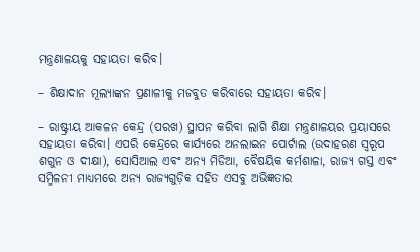ମନ୍ତ୍ରଣାଳୟକୁ ସହାୟତା କରିବ।

– ଶିକ୍ଷାଦାନ ମୂଲ୍ୟାଙ୍କନ ପ୍ରଣାଳୀକୁ ମଜବୁତ କରିବାରେ ସହାୟତା କରିବ।

– ରାଷ୍ଟ୍ରୀୟ ଆକଳନ କେନ୍ଦ୍ର (ପରଖ) ସ୍ଥାପନ କରିବା ଲାଗି ଶିକ୍ଷା ମନ୍ତ୍ରଣାଳୟର ପ୍ରୟାସରେ ସହାୟତା କରିବା। ଏପରି କେନ୍ଦ୍ରରେ କାର୍ଯ୍ୟରେ ଅନଲାଇନ ପୋର୍ଟାଲ (ଉଦାହରଣ ସ୍ୱରୂପ ଶଗୁନ ଓ ଦୀକ୍ଷା), ସୋସିଆଲ ଏବଂ ଅନ୍ୟ ମିଡିଆ, ବୈଷୟିକ କର୍ମଶାଳା, ରାଜ୍ୟ ଗସ୍ତ ଏବଂ ସମ୍ମିଳନୀ ମାଧ୍ୟମରେ ଅନ୍ୟ ରାଜ୍ୟଗୁଡ଼ିକ ସହିତ ଏସବୁ ଅଭିଜ୍ଞତାର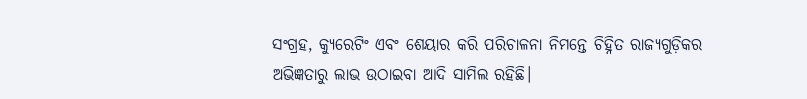ସଂଗ୍ରହ, କ୍ୟୁରେଟିଂ ଏବଂ ଶେୟାର କରି ପରିଚାଳନା ନିମନ୍ତେ ଚିହ୍ନିତ ରାଜ୍ୟଗୁଡ଼ିକର ଅଭିଜ୍ଞତାରୁ ଲାଭ ଉଠାଇବା ଆଦି ସାମିଲ ରହିଛି।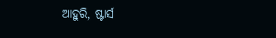ଆହୁରି, ଷ୍ଟାର୍ସ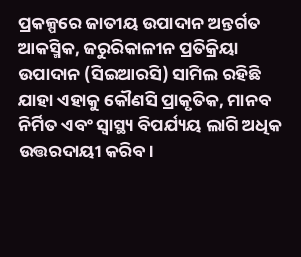ପ୍ରକଳ୍ପରେ ଜାତୀୟ ଉପାଦାନ ଅନ୍ତର୍ଗତ ଆକସ୍ମିକ, ଜରୁରିକାଳୀନ ପ୍ରତିକ୍ରିୟା ଉପାଦାନ (ସିଇଆରସି) ସାମିଲ ରହିଛି ଯାହା ଏହାକୁ କୌଣସି ପ୍ରାକୃତିକ, ମାନବ ନିର୍ମିତ ଏବଂ ସ୍ୱାସ୍ଥ୍ୟ ବିପର୍ଯ୍ୟୟ ଲାଗି ଅଧିକ ଉତ୍ତରଦାୟୀ କରିବ।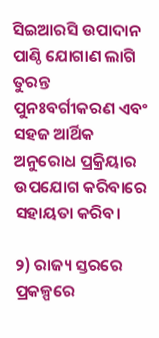ସିଇଆରସି ଉପାଦାନ ପାଣ୍ଠି ଯୋଗାଣ ଲାଗି ତୁରନ୍ତ ପୁନଃବର୍ଗୀକରଣ ଏବଂ ସହଜ ଆର୍ଥିକ ଅନୁରୋଧ ପ୍ରକ୍ରିୟାର ଉପଯୋଗ କରିବାରେ ସହାୟତା କରିବ।

୨) ରାଜ୍ୟ ସ୍ତରରେ ପ୍ରକଳ୍ପରେ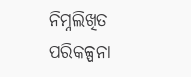ନିମ୍ନଲିଖିତ ପରିକଳ୍ପନା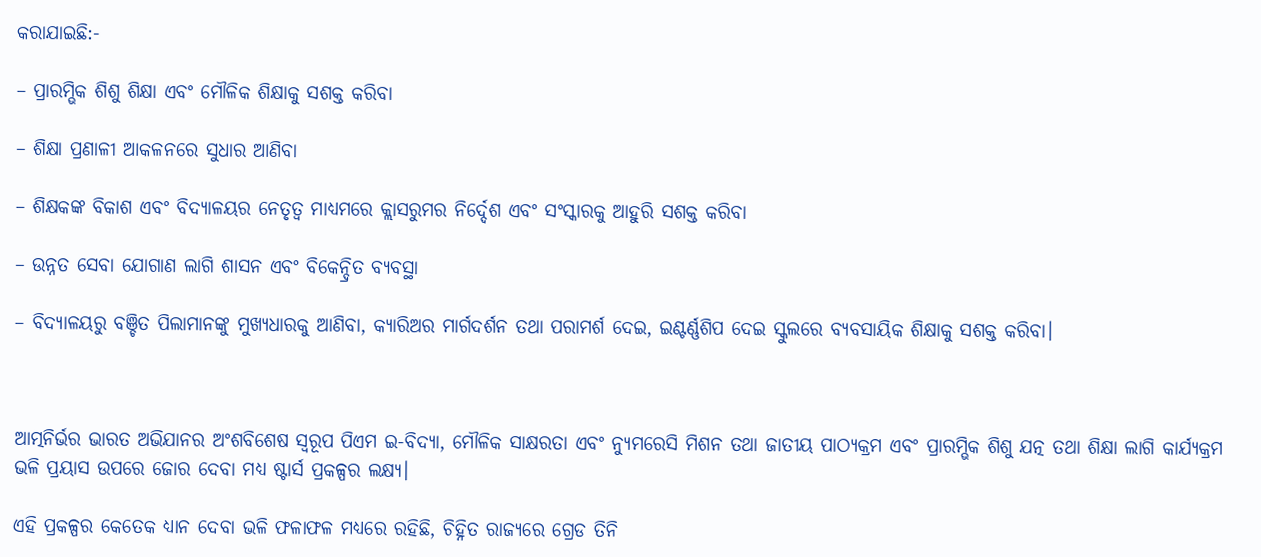କରାଯାଇଛି:-

– ପ୍ରାରମ୍ଭିକ ଶିଶୁ ଶିକ୍ଷା ଏବଂ ମୌଳିକ ଶିକ୍ଷାକୁ ସଶକ୍ତ କରିବା

– ଶିକ୍ଷା ପ୍ରଣାଳୀ ଆକଳନରେ ସୁଧାର ଆଣିବା

– ଶିକ୍ଷକଙ୍କ ବିକାଶ ଏବଂ ବିଦ୍ୟାଳୟର ନେତୃତ୍ୱ ମାଧ୍ୟମରେ କ୍ଲାସରୁମର ନିର୍ଦ୍ଦେଶ ଏବଂ ସଂସ୍କାରକୁ ଆହୁରି ସଶକ୍ତ କରିବା

– ଉନ୍ନତ ସେବା ଯୋଗାଣ ଲାଗି ଶାସନ ଏବଂ ବିକେନ୍ଦ୍ରିତ ବ୍ୟବସ୍ଥା

– ବିଦ୍ୟାଳୟରୁ ବଞ୍ଚିତ ପିଲାମାନଙ୍କୁ ମୁଖ୍ୟଧାରକୁ ଆଣିବା, କ୍ୟାରିଅର ମାର୍ଗଦର୍ଶନ ତଥା ପରାମର୍ଶ ଦେଇ, ଇଣ୍ଟର୍ଣ୍ଣଶିପ ଦେଇ ସ୍କୁଲରେ ବ୍ୟବସାୟିକ ଶିକ୍ଷାକୁ ସଶକ୍ତ କରିବା।



ଆତ୍ମନିର୍ଭର ଭାରତ ଅଭିଯାନର ଅଂଶବିଶେଷ ସ୍ୱରୂପ ପିଏମ ଇ-ବିଦ୍ୟା, ମୌଳିକ ସାକ୍ଷରତା ଏବଂ ନ୍ୟୁମରେସି ମିଶନ ତଥା ଜାତୀୟ ପାଠ୍ୟକ୍ରମ ଏବଂ ପ୍ରାରମ୍ଭିକ ଶିଶୁ ଯତ୍ନ ତଥା ଶିକ୍ଷା ଲାଗି କାର୍ଯ୍ୟକ୍ରମ ଭଳି ପ୍ରୟାସ ଉପରେ ଜୋର ଦେବା ମଧ୍ୟ ଷ୍ଟାର୍ସ ପ୍ରକଳ୍ପର ଲକ୍ଷ୍ୟ।

ଏହି ପ୍ରକଳ୍ପର କେତେକ ଧ୍ୟାନ ଦେବା ଭଳି ଫଳାଫଳ ମଧ୍ୟରେ ରହିଛି, ଚିହ୍ନିତ ରାଜ୍ୟରେ ଗ୍ରେଡ ତିନି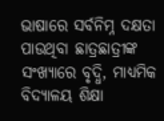ଭାଷାରେ ସର୍ବନିମ୍ନ ଦକ୍ଷତା ପାଉଥିବା ଛାତ୍ରଛାତ୍ରୀଙ୍କ ସଂଖ୍ୟାରେ ବୃଦ୍ଧି, ମାଧ୍ୟମିକ ବିଦ୍ୟାଳୟ ଶିକ୍ଷା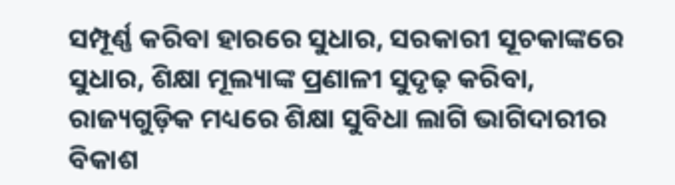ସମ୍ପୂର୍ଣ୍ଣ କରିବା ହାରରେ ସୁଧାର, ସରକାରୀ ସୂଚକାଙ୍କରେ ସୁଧାର, ଶିକ୍ଷା ମୂଲ୍ୟାଙ୍କ ପ୍ରଣାଳୀ ସୁଦୃଢ଼ କରିବା, ରାଜ୍ୟଗୁଡ଼ିକ ମଧ୍ୟରେ ଶିକ୍ଷା ସୁବିଧା ଲାଗି ଭାଗିଦାରୀର ବିକାଶ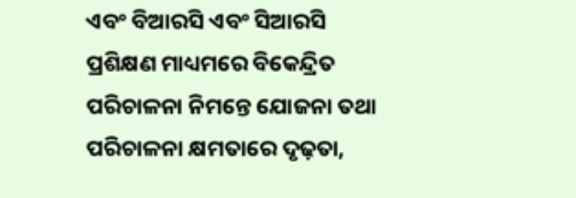ଏବଂ ବିଆରସି ଏବଂ ସିଆରସି ପ୍ରଶିକ୍ଷଣ ମାଧ୍ୟମରେ ବିକେନ୍ଦ୍ରିତ ପରିଚାଳନା ନିମନ୍ତେ ଯୋଜନା ତଥା ପରିଚାଳନା କ୍ଷମତାରେ ଦୃଢ଼ତା,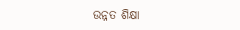ଉନ୍ନତ ଶିକ୍ଷା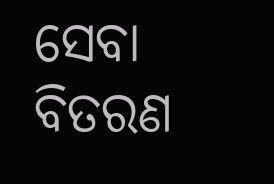ସେବା ବିତରଣ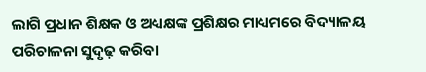ଲାଗି ପ୍ରଧାନ ଶିକ୍ଷକ ଓ ଅଧ୍ୟକ୍ଷଙ୍କ ପ୍ରଶିକ୍ଷର ମାଧ୍ୟମରେ ବିଦ୍ୟାଳୟ ପରିଚାଳନା ସୁଦୃଢ଼ କରିବା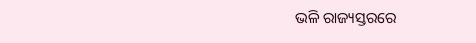ଭଳି ରାଜ୍ୟସ୍ତରରେ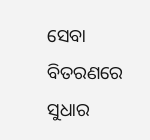ସେବା ବିତରଣରେ ସୁଧାର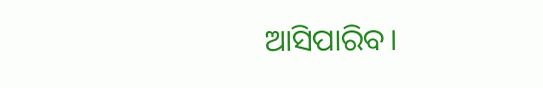ଆସିପାରିବ।